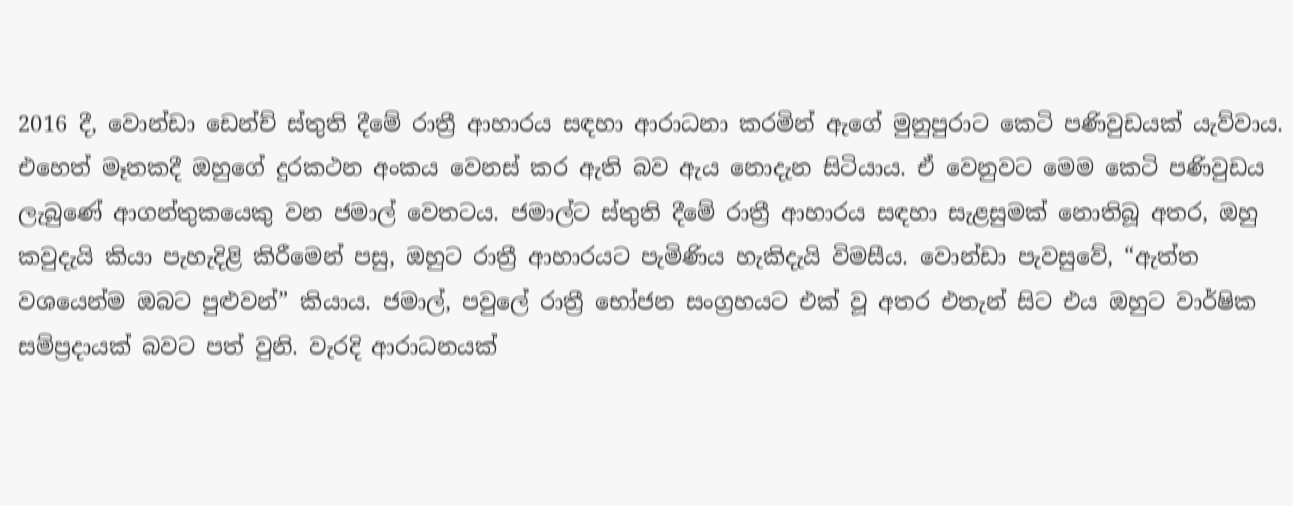2016 දී, වොන්ඩා ඩෙන්ච් ස්තුති දීමේ රාත්‍රී ආහාරය සඳහා ආරාධනා කරමින් ඇගේ මුනුපුරාට කෙටි පණිවුඩයක් යැව්වාය. එහෙත් මෑතකදී ඔහුගේ දුරකථන අංකය වෙනස් කර ඇති බව ඇය නොදැන සිටියාය. ඒ වෙනුවට මෙම කෙටි පණිවුඩය ලැබුණේ ආගන්තුකයෙකු වන ජමාල් වෙතටය. ජමාල්ට ස්තුති දීමේ රාත්‍රී ආහාරය සඳහා සැළසුමක් නොතිබූ අතර, ඔහු කවුදැයි කියා පැහැදිළි කිරීමෙන් පසු, ඔහුට රාත්‍රී ආහාරයට පැමිණිය හැකිදැයි විමසීය. වොන්ඩා පැවසුවේ, “ඇත්ත වශයෙන්ම ඔබට පුළුවන්” කියාය. ජමාල්, පවුලේ රාත්‍රී භෝජන සංග්‍රහයට එක් වූ අතර එතැන් සිට එය ඔහුට වාර්ෂික සම්ප්‍රදායක් බවට පත් වුනි. වැරදි ආරාධනයක්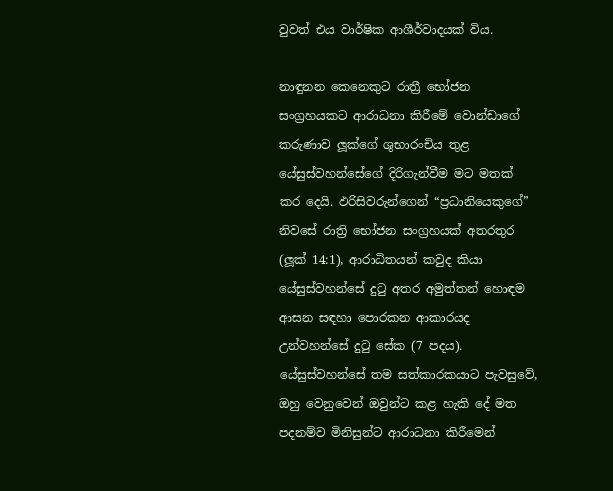වුවත් එය වාර්ෂික ආශීර්වාදයක් විය.

නාඳුනන කෙනෙකුට රාත්‍රී භෝජන සංග්‍රහයකට ආරාධනා කිරීමේ වොන්ඩාගේ කරුණාව ලූක්ගේ ශුභාරංචිය තුළ යේසුස්වහන්සේගේ දිරිගැන්වීම මට මතක් කර දෙයි. ඵරිසිවරුන්ගෙන් “ප්‍රධානියෙකුගේ” නිවසේ රාත්‍රි භෝජන සංග්‍රහයක් අතරතුර (ලූක් 14:1), ආරාධිතයන් කවුද කියා යේසුස්වහන්සේ දුටු අතර අමුත්තන් හොඳම ආසන සඳහා පොරකන ආකාරයද උන්වහන්සේ දුටු සේක (7 පදය). යේසුස්වහන්සේ තම සත්කාරකයාට පැවසුවේ, ඔහු වෙනුවෙන් ඔවුන්ට කළ හැකි දේ මත පදනම්ව මිනිසුන්ට ආරාධනා කිරීමෙන්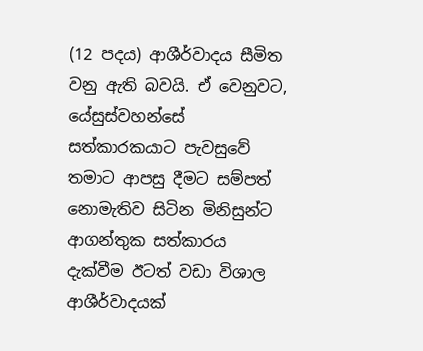(12 පදය) ආශීර්වාදය සීමිත වනු ඇති බවයි. ඒ වෙනුවට, යේසුස්වහන්සේ සත්කාරකයාට පැවසුවේ තමාට ආපසු දීමට සම්පත් නොමැතිව සිටින මිනිසුන්ට ආගන්තුක සත්කාරය දැක්වීම ඊටත් වඩා විශාල ආශීර්වාදයක්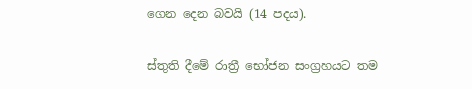ගෙන දෙන බවයි (14 පදය).

ස්තුති දීමේ රාත්‍රී භෝජන සංග්‍රහයට තම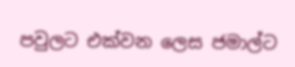පවුලට එක්වන ලෙස ජමාල්ට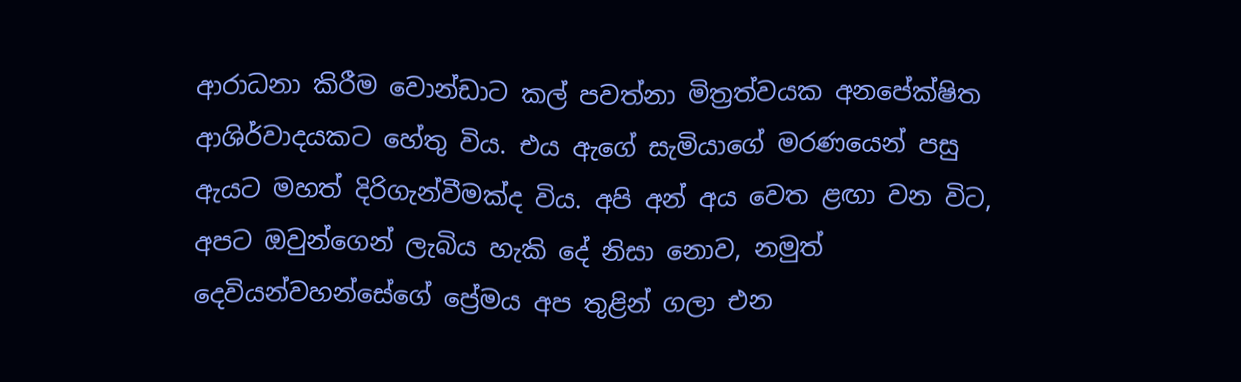ආරාධනා කිරීම වොන්ඩාට කල් පවත්නා මිත්‍රත්වයක අනපේක්ෂිත ආශිර්වාදයකට හේතු විය. එය ඇගේ සැමියාගේ මරණයෙන් පසු ඇයට මහත් දිරිගැන්වීමක්ද විය. අපි අන් අය වෙත ළඟා වන විට, අපට ඔවුන්ගෙන් ලැබිය හැකි දේ නිසා නොව, නමුත් දෙවියන්වහන්සේගේ ප්‍රේමය අප තුළින් ගලා එන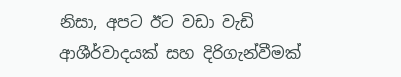නිසා, අපට ඊට වඩා වැඩි ආශීර්වාදයක් සහ දිරිගැන්වීමක්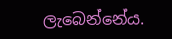ලැබෙන්නේය.